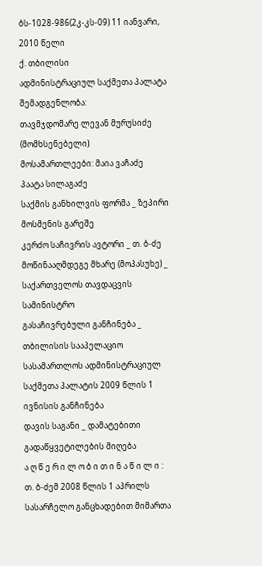ბს-1028-986(2კ-კს-09) 11 იანვარი, 2010 წელი
ქ. თბილისი
ადმინისტრაციულ საქმეთა პალატა
შემადგენლობა:
თავმჯდომარე ლევან მურუსიძე (მომხსენებელი)
მოსამართლეები: მაია ვაჩაძე
პაატა სილაგაძე
საქმის განხილვის ფორმა _ ზეპირი მოსმენის გარეშე
კერძო საჩივრის ავტორი _ თ. ბ-ძე
მოწინააღმდეგე მხარე (მოპასუხე) _ საქართველოს თავდაცვის სამინისტრო
გასაჩივრებული განჩინება _ თბილისის სააპელაციო სასამართლოს ადმინისტრაციულ საქმეთა პალატის 2009 წლის 1 ივნისის განჩინება
დავის საგანი _ დამატებითი გადაწყვეტილების მიღება
ა ღ წ ე რ ი ლ ო ბ ი თ ი ნ ა წ ი ლ ი :
თ. ბ-ძემ 2008 წლის 1 აპრილს სასარჩელო განცხადებით მიმართა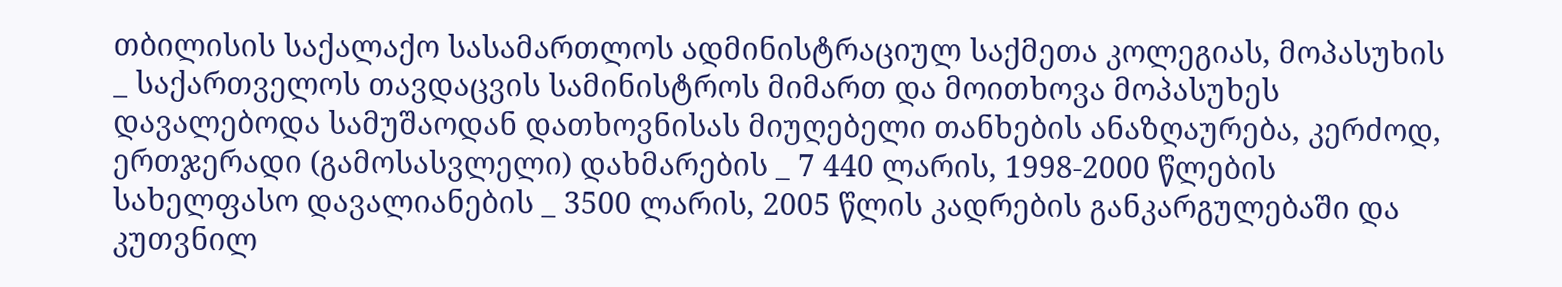თბილისის საქალაქო სასამართლოს ადმინისტრაციულ საქმეთა კოლეგიას, მოპასუხის _ საქართველოს თავდაცვის სამინისტროს მიმართ და მოითხოვა მოპასუხეს დავალებოდა სამუშაოდან დათხოვნისას მიუღებელი თანხების ანაზღაურება, კერძოდ, ერთჯერადი (გამოსასვლელი) დახმარების _ 7 440 ლარის, 1998-2000 წლების სახელფასო დავალიანების _ 3500 ლარის, 2005 წლის კადრების განკარგულებაში და კუთვნილ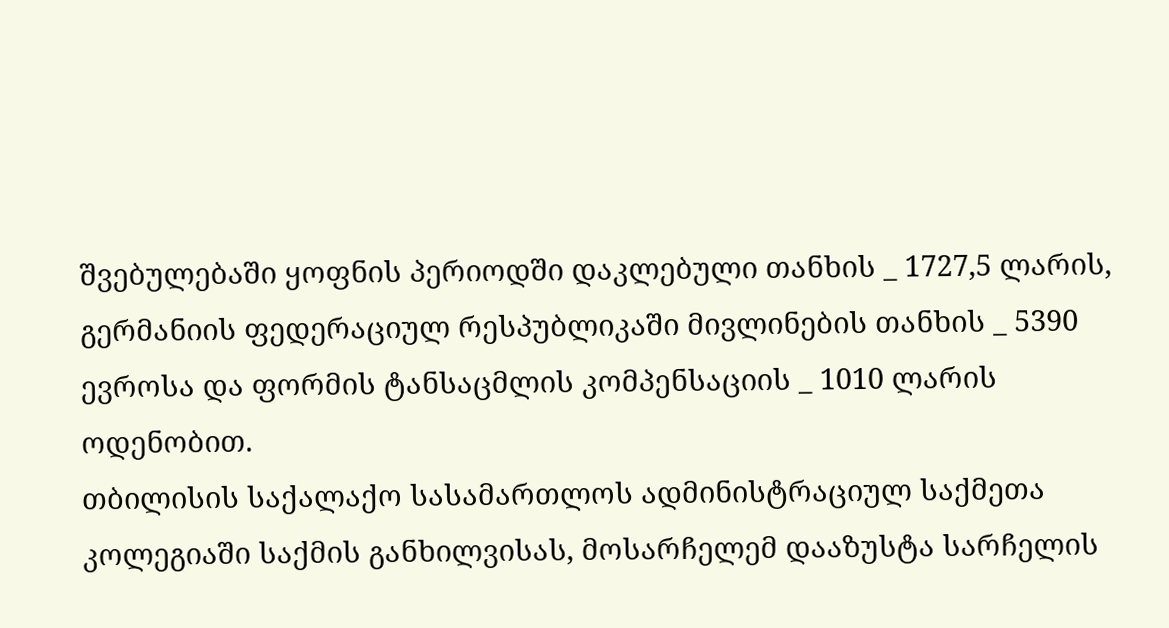შვებულებაში ყოფნის პერიოდში დაკლებული თანხის _ 1727,5 ლარის, გერმანიის ფედერაციულ რესპუბლიკაში მივლინების თანხის _ 5390 ევროსა და ფორმის ტანსაცმლის კომპენსაციის _ 1010 ლარის ოდენობით.
თბილისის საქალაქო სასამართლოს ადმინისტრაციულ საქმეთა კოლეგიაში საქმის განხილვისას, მოსარჩელემ დააზუსტა სარჩელის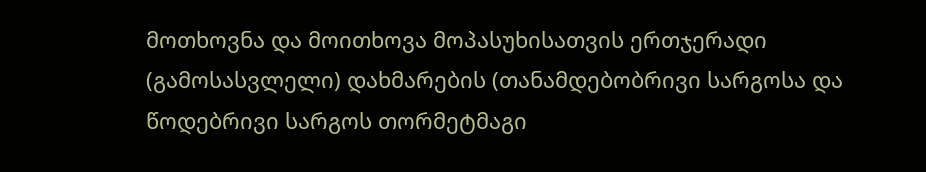მოთხოვნა და მოითხოვა მოპასუხისათვის ერთჯერადი (გამოსასვლელი) დახმარების (თანამდებობრივი სარგოსა და წოდებრივი სარგოს თორმეტმაგი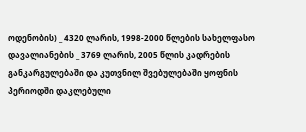ოდენობის) _ 4320 ლარის, 1998-2000 წლების სახელფასო დავალიანების _ 3769 ლარის, 2005 წლის კადრების განკარგულებაში და კუთვნილ შვებულებაში ყოფნის პერიოდში დაკლებული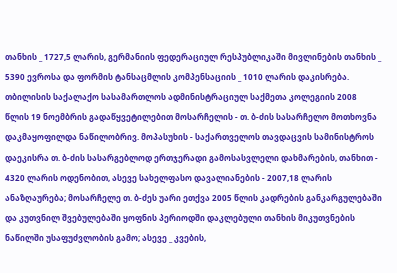თანხის _ 1727,5 ლარის, გერმანიის ფედერაციულ რესპუბლიკაში მივლინების თანხის _ 5390 ევროსა და ფორმის ტანსაცმლის კომპენსაციის _ 1010 ლარის დაკისრება.
თბილისის საქალაქო სასამართლოს ადმინისტრაციულ საქმეთა კოლეგიის 2008 წლის 19 ნოემბრის გადაწყვეტილებით მოსარჩელის - თ. ბ-ძის სასარჩელო მოთხოვნა დაკმაყოფილდა ნაწილობრივ. მოპასუხის - საქართველოს თავდაცვის სამინისტროს დაეკისრა თ. ბ-ძის სასარგებლოდ ერთჯერადი გამოსასვლელი დახმარების, თანხით - 4320 ლარის ოდენობით, ასევე სახელფასო დავალიანების - 2007,18 ლარის ანაზღაურება; მოსარჩელე თ. ბ-ძეს უარი ეთქვა 2005 წლის კადრების განკარგულებაში და კუთვნილ შვებულებაში ყოფნის პერიოდში დაკლებული თანხის მიკუთვნების ნაწილში უსაფუძვლობის გამო; ასევე _ კვების,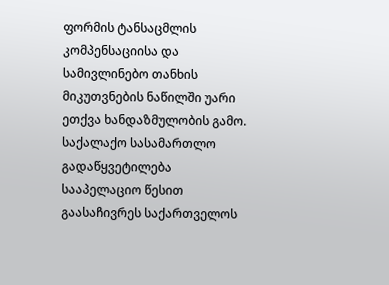ფორმის ტანსაცმლის კომპენსაციისა და სამივლინებო თანხის მიკუთვნების ნაწილში უარი ეთქვა ხანდაზმულობის გამო.
საქალაქო სასამართლო გადაწყვეტილება სააპელაციო წესით გაასაჩივრეს საქართველოს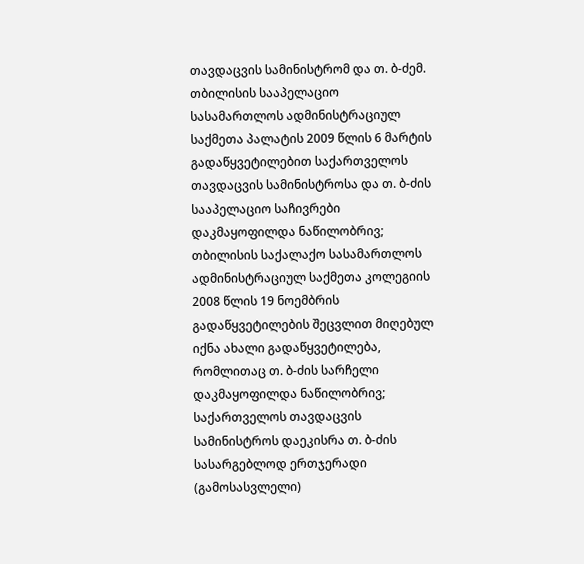თავდაცვის სამინისტრომ და თ. ბ-ძემ.
თბილისის სააპელაციო სასამართლოს ადმინისტრაციულ საქმეთა პალატის 2009 წლის 6 მარტის გადაწყვეტილებით საქართველოს თავდაცვის სამინისტროსა და თ. ბ-ძის სააპელაციო საჩივრები დაკმაყოფილდა ნაწილობრივ; თბილისის საქალაქო სასამართლოს ადმინისტრაციულ საქმეთა კოლეგიის 2008 წლის 19 ნოემბრის გადაწყვეტილების შეცვლით მიღებულ იქნა ახალი გადაწყვეტილება, რომლითაც თ. ბ-ძის სარჩელი დაკმაყოფილდა ნაწილობრივ; საქართველოს თავდაცვის სამინისტროს დაეკისრა თ. ბ-ძის სასარგებლოდ ერთჯერადი (გამოსასვლელი)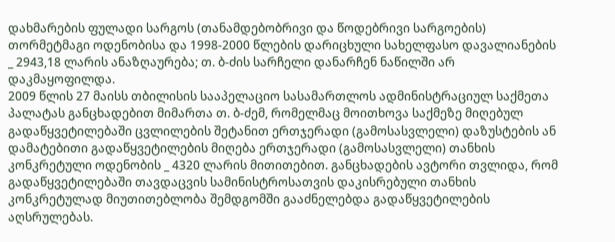დახმარების ფულადი სარგოს (თანამდებობრივი და წოდებრივი სარგოების) თორმეტმაგი ოდენობისა და 1998-2000 წლების დარიცხული სახელფასო დავალიანების _ 2943,18 ლარის ანაზღაურება; თ. ბ-ძის სარჩელი დანარჩენ ნაწილში არ დაკმაყოფილდა.
2009 წლის 27 მაისს თბილისის სააპელაციო სასამართლოს ადმინისტრაციულ საქმეთა პალატას განცხადებით მიმართა თ. ბ-ძემ, რომელმაც მოითხოვა საქმეზე მიღებულ გადაწყვეტილებაში ცვლილების შეტანით ერთჯერადი (გამოსასვლელი) დაზუსტების ან დამატებითი გადაწყვეტილების მიღება ერთჯერადი (გამოსასვლელი) თანხის კონკრეტული ოდენობის _ 4320 ლარის მითითებით. განცხადების ავტორი თვლიდა, რომ გადაწყვეტილებაში თავდაცვის სამინისტროსათვის დაკისრებული თანხის კონკრეტულად მიუთითებლობა შემდგომში გააძნელებდა გადაწყვეტილების აღსრულებას.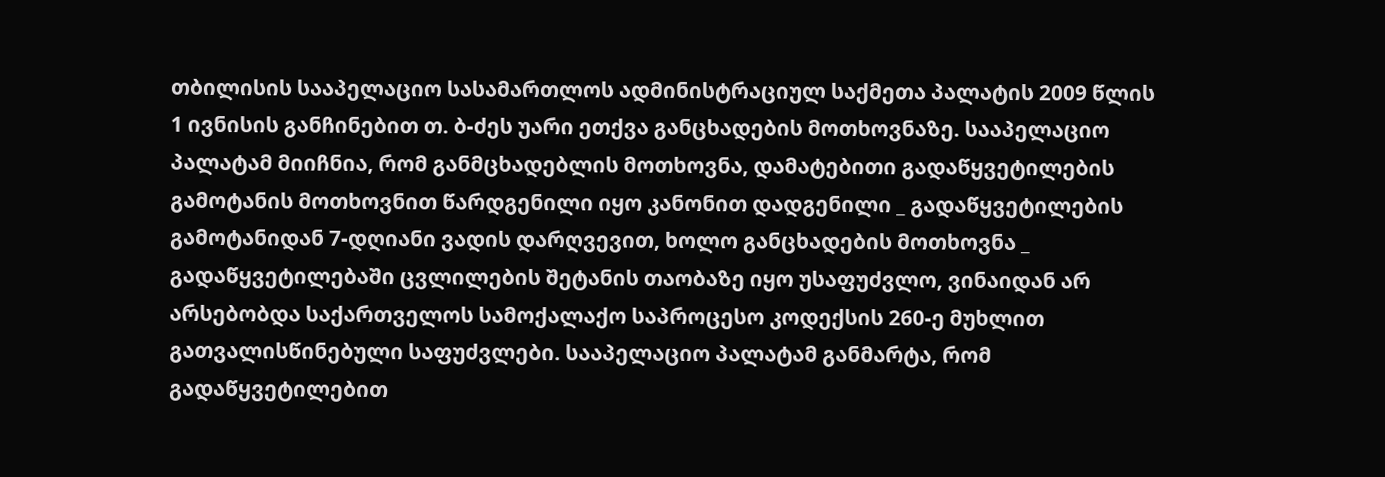თბილისის სააპელაციო სასამართლოს ადმინისტრაციულ საქმეთა პალატის 2009 წლის 1 ივნისის განჩინებით თ. ბ-ძეს უარი ეთქვა განცხადების მოთხოვნაზე. სააპელაციო პალატამ მიიჩნია, რომ განმცხადებლის მოთხოვნა, დამატებითი გადაწყვეტილების გამოტანის მოთხოვნით წარდგენილი იყო კანონით დადგენილი _ გადაწყვეტილების გამოტანიდან 7-დღიანი ვადის დარღვევით, ხოლო განცხადების მოთხოვნა _ გადაწყვეტილებაში ცვლილების შეტანის თაობაზე იყო უსაფუძვლო, ვინაიდან არ არსებობდა საქართველოს სამოქალაქო საპროცესო კოდექსის 260-ე მუხლით გათვალისწინებული საფუძვლები. სააპელაციო პალატამ განმარტა, რომ გადაწყვეტილებით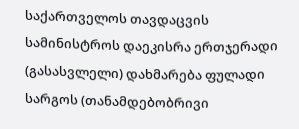საქართველოს თავდაცვის სამინისტროს დაეკისრა ერთჯერადი (გასასვლელი) დახმარება ფულადი სარგოს (თანამდებობრივი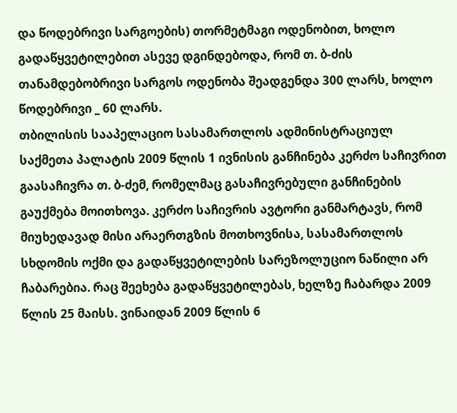და წოდებრივი სარგოების) თორმეტმაგი ოდენობით, ხოლო გადაწყვეტილებით ასევე დგინდებოდა, რომ თ. ბ-ძის თანამდებობრივი სარგოს ოდენობა შეადგენდა 300 ლარს, ხოლო წოდებრივი _ 60 ლარს.
თბილისის სააპელაციო სასამართლოს ადმინისტრაციულ საქმეთა პალატის 2009 წლის 1 ივნისის განჩინება კერძო საჩივრით გაასაჩივრა თ. ბ-ძემ, რომელმაც გასაჩივრებული განჩინების გაუქმება მოითხოვა. კერძო საჩივრის ავტორი განმარტავს, რომ მიუხედავად მისი არაერთგზის მოთხოვნისა, სასამართლოს სხდომის ოქმი და გადაწყვეტილების სარეზოლუციო ნაწილი არ ჩაბარებია. რაც შეეხება გადაწყვეტილებას, ხელზე ჩაბარდა 2009 წლის 25 მაისს. ვინაიდან 2009 წლის 6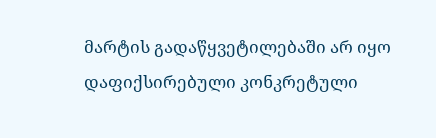მარტის გადაწყვეტილებაში არ იყო დაფიქსირებული კონკრეტული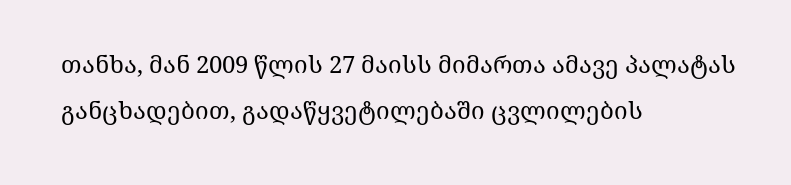თანხა, მან 2009 წლის 27 მაისს მიმართა ამავე პალატას განცხადებით, გადაწყვეტილებაში ცვლილების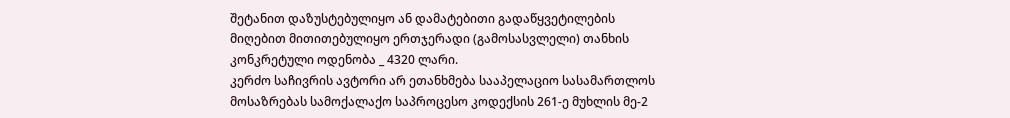შეტანით დაზუსტებულიყო ან დამატებითი გადაწყვეტილების მიღებით მითითებულიყო ერთჯერადი (გამოსასვლელი) თანხის კონკრეტული ოდენობა _ 4320 ლარი.
კერძო საჩივრის ავტორი არ ეთანხმება სააპელაციო სასამართლოს მოსაზრებას სამოქალაქო საპროცესო კოდექსის 261-ე მუხლის მე-2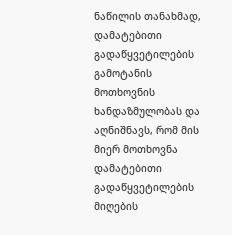ნაწილის თანახმად, დამატებითი გადაწყვეტილების გამოტანის მოთხოვნის ხანდაზმულობას და აღნიშნავს, რომ მის მიერ მოთხოვნა დამატებითი გადაწყვეტილების მიღების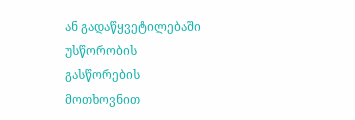ან გადაწყვეტილებაში უსწორობის გასწორების მოთხოვნით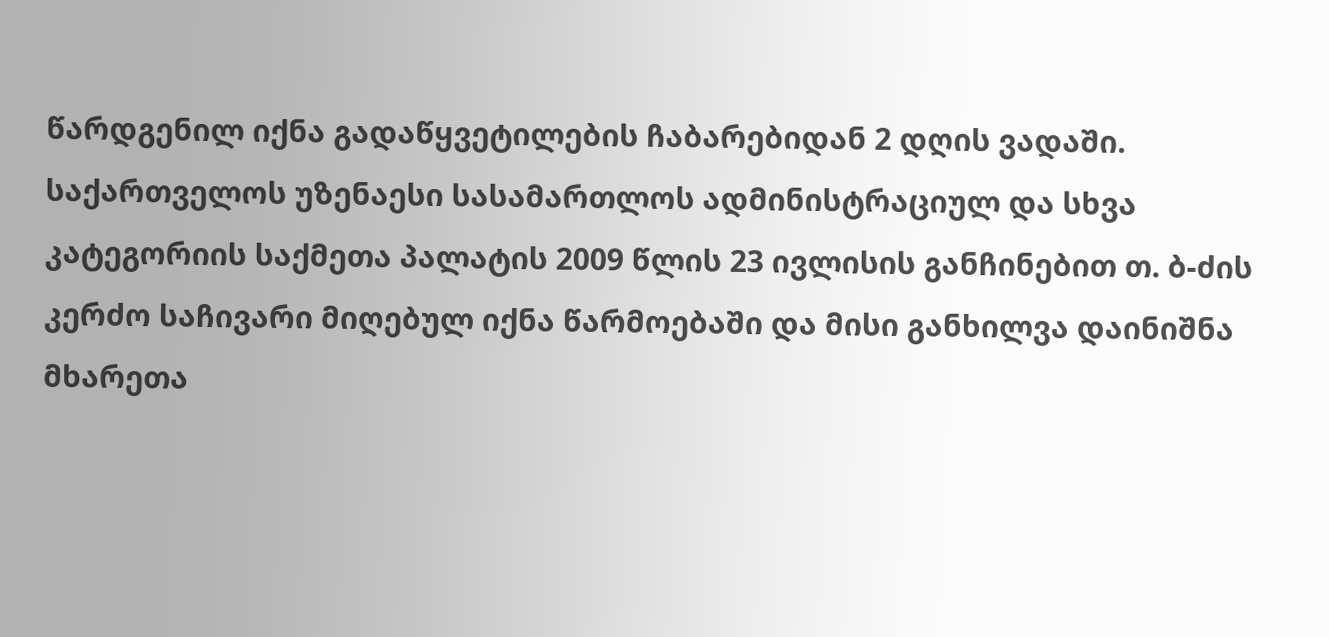წარდგენილ იქნა გადაწყვეტილების ჩაბარებიდან 2 დღის ვადაში.
საქართველოს უზენაესი სასამართლოს ადმინისტრაციულ და სხვა კატეგორიის საქმეთა პალატის 2009 წლის 23 ივლისის განჩინებით თ. ბ-ძის კერძო საჩივარი მიღებულ იქნა წარმოებაში და მისი განხილვა დაინიშნა მხარეთა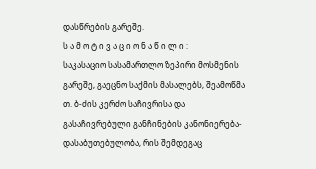დასწრების გარეშე.
ს ა მ ო ტ ი ვ ა ც ი ო ნ ა წ ი ლ ი :
საკასაციო სასამართლო ზეპირი მოსმენის გარეშე, გაეცნო საქმის მასალებს, შეამოწმა თ. ბ-ძის კერძო საჩივრისა და გასაჩივრებული განჩინების კანონიერება-დასაბუთებულობა, რის შემდეგაც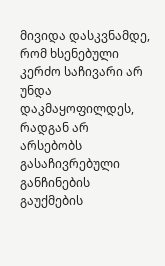მივიდა დასკვნამდე, რომ ხსენებული კერძო საჩივარი არ უნდა დაკმაყოფილდეს, რადგან არ არსებობს გასაჩივრებული განჩინების გაუქმების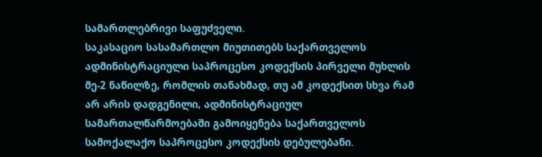სამართლებრივი საფუძველი.
საკასაციო სასამართლო მიუთითებს საქართველოს ადმინისტრაციული საპროცესო კოდექსის პირველი მუხლის მე-2 ნაწილზე, რომლის თანახმად, თუ ამ კოდექსით სხვა რამ არ არის დადგენილი, ადმინისტრაციულ სამართალწარმოებაში გამოიყენება საქართველოს სამოქალაქო საპროცესო კოდექსის დებულებანი.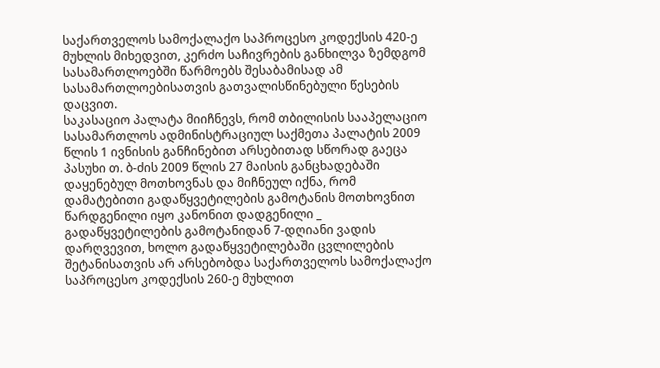საქართველოს სამოქალაქო საპროცესო კოდექსის 420-ე მუხლის მიხედვით, კერძო საჩივრების განხილვა ზემდგომ სასამართლოებში წარმოებს შესაბამისად ამ სასამართლოებისათვის გათვალისწინებული წესების დაცვით.
საკასაციო პალატა მიიჩნევს, რომ თბილისის სააპელაციო სასამართლოს ადმინისტრაციულ საქმეთა პალატის 2009 წლის 1 ივნისის განჩინებით არსებითად სწორად გაეცა პასუხი თ. ბ-ძის 2009 წლის 27 მაისის განცხადებაში დაყენებულ მოთხოვნას და მიჩნეულ იქნა, რომ დამატებითი გადაწყვეტილების გამოტანის მოთხოვნით წარდგენილი იყო კანონით დადგენილი _ გადაწყვეტილების გამოტანიდან 7-დღიანი ვადის დარღვევით, ხოლო გადაწყვეტილებაში ცვლილების შეტანისათვის არ არსებობდა საქართველოს სამოქალაქო საპროცესო კოდექსის 260-ე მუხლით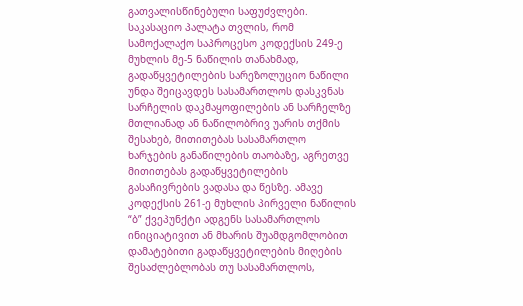გათვალისწინებული საფუძვლები.
საკასაციო პალატა თვლის, რომ სამოქალაქო საპროცესო კოდექსის 249-ე მუხლის მე-5 ნაწილის თანახმად, გადაწყვეტილების სარეზოლუციო ნაწილი უნდა შეიცავდეს სასამართლოს დასკვნას სარჩელის დაკმაყოფილების ან სარჩელზე მთლიანად ან ნაწილობრივ უარის თქმის შესახებ, მითითებას სასამართლო ხარჯების განაწილების თაობაზე, აგრეთვე მითითებას გადაწყვეტილების გასაჩივრების ვადასა და წესზე. ამავე კოდექსის 261-ე მუხლის პირველი ნაწილის “ბ” ქვეპუნქტი ადგენს სასამართლოს ინიციატივით ან მხარის შუამდგომლობით დამატებითი გადაწყვეტილების მიღების შესაძლებლობას თუ სასამართლოს,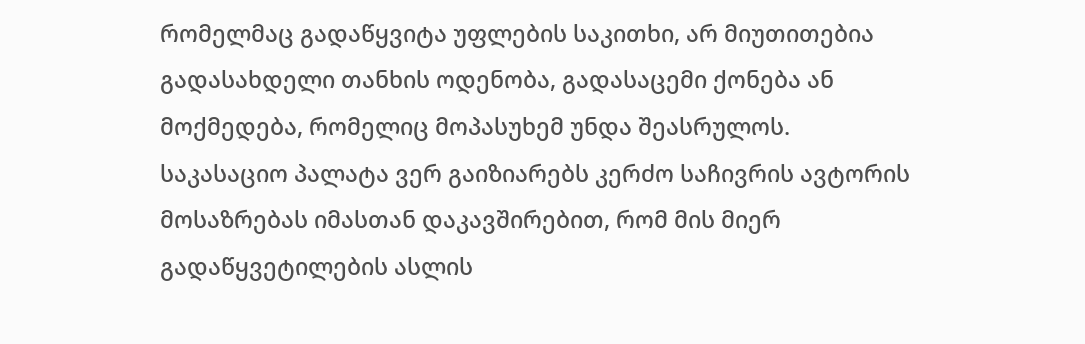რომელმაც გადაწყვიტა უფლების საკითხი, არ მიუთითებია გადასახდელი თანხის ოდენობა, გადასაცემი ქონება ან მოქმედება, რომელიც მოპასუხემ უნდა შეასრულოს.
საკასაციო პალატა ვერ გაიზიარებს კერძო საჩივრის ავტორის მოსაზრებას იმასთან დაკავშირებით, რომ მის მიერ გადაწყვეტილების ასლის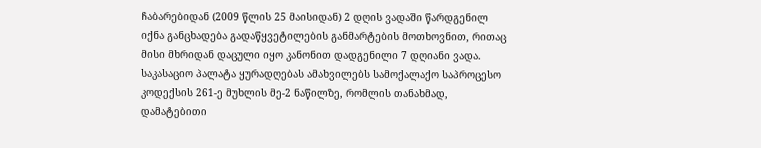ჩაბარებიდან (2009 წლის 25 მაისიდან) 2 დღის ვადაში წარდგენილ იქნა განცხადება გადაწყვეტილების განმარტების მოთხოვნით, რითაც მისი მხრიდან დაცული იყო კანონით დადგენილი 7 დღიანი ვადა. საკასაციო პალატა ყურადღებას ამახვილებს სამოქალაქო საპროცესო კოდექსის 261-ე მუხლის მე-2 ნაწილზე, რომლის თანახმად, დამატებითი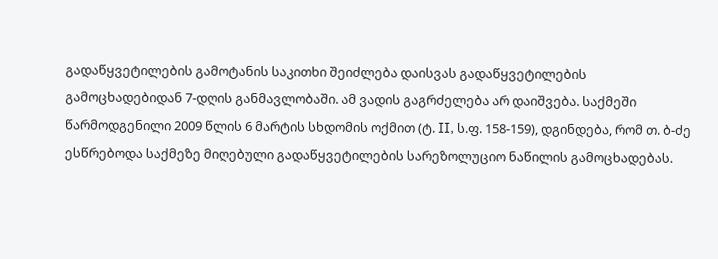გადაწყვეტილების გამოტანის საკითხი შეიძლება დაისვას გადაწყვეტილების გამოცხადებიდან 7-დღის განმავლობაში. ამ ვადის გაგრძელება არ დაიშვება. საქმეში წარმოდგენილი 2009 წლის 6 მარტის სხდომის ოქმით (ტ. II, ს.ფ. 158-159), დგინდება, რომ თ. ბ-ძე ესწრებოდა საქმეზე მიღებული გადაწყვეტილების სარეზოლუციო ნაწილის გამოცხადებას.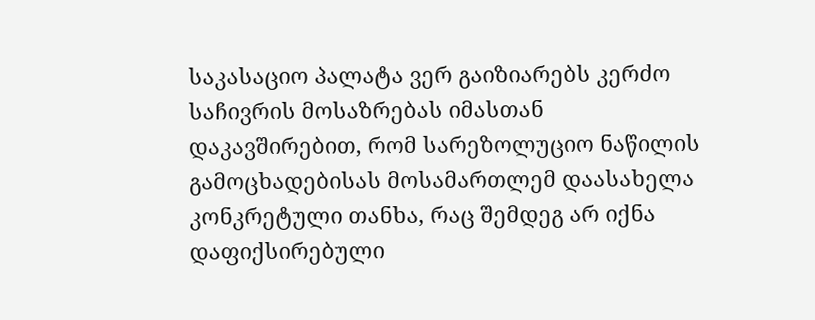საკასაციო პალატა ვერ გაიზიარებს კერძო საჩივრის მოსაზრებას იმასთან დაკავშირებით, რომ სარეზოლუციო ნაწილის გამოცხადებისას მოსამართლემ დაასახელა კონკრეტული თანხა, რაც შემდეგ არ იქნა დაფიქსირებული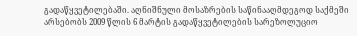გადაწყვეტილებაში. აღნიშნული მოსაზრების საწინააღმდეგოდ საქმეში არსებობს 2009 წლის 6 მარტის გადაწყვეტილების სარეზოლუციო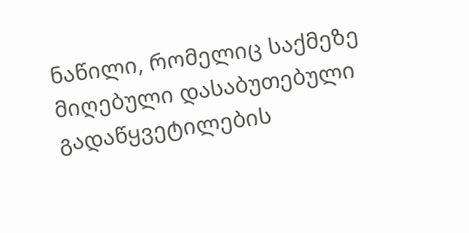ნაწილი, რომელიც საქმეზე მიღებული დასაბუთებული გადაწყვეტილების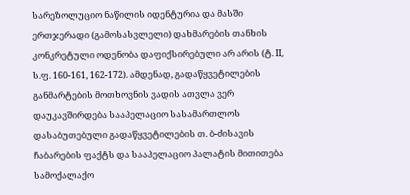სარეზოლუციო ნაწილის იდენტურია და მასში ერთჯერადი (გამოსასვლელი) დახმარების თანხის კონკრეტული ოდენობა დაფიქსირებული არ არის (ტ. II, ს.ფ. 160-161, 162-172). ამდენად, გადაწყვეტილების განმარტების მოთხოვნის ვადის ათვლა ვერ დაუკავშირდება სააპელაციო სასამართლოს დასაბუთებული გადაწყვეტილების თ. ბ-ძისავის ჩაბარების ფაქტს და სააპელაციო პალატის მითითება სამოქალაქო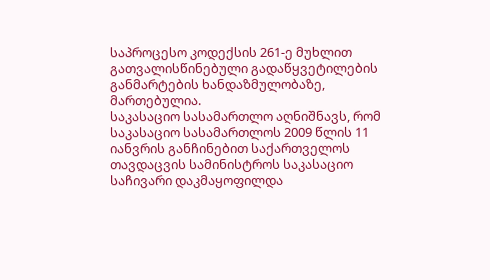საპროცესო კოდექსის 261-ე მუხლით გათვალისწინებული გადაწყვეტილების განმარტების ხანდაზმულობაზე, მართებულია.
საკასაციო სასამართლო აღნიშნავს, რომ საკასაციო სასამართლოს 2009 წლის 11 იანვრის განჩინებით საქართველოს თავდაცვის სამინისტროს საკასაციო საჩივარი დაკმაყოფილდა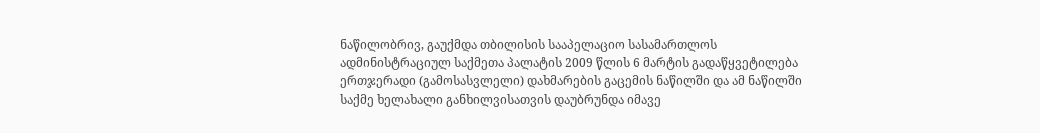ნაწილობრივ, გაუქმდა თბილისის სააპელაციო სასამართლოს ადმინისტრაციულ საქმეთა პალატის 2009 წლის 6 მარტის გადაწყვეტილება ერთჯერადი (გამოსასვლელი) დახმარების გაცემის ნაწილში და ამ ნაწილში საქმე ხელახალი განხილვისათვის დაუბრუნდა იმავე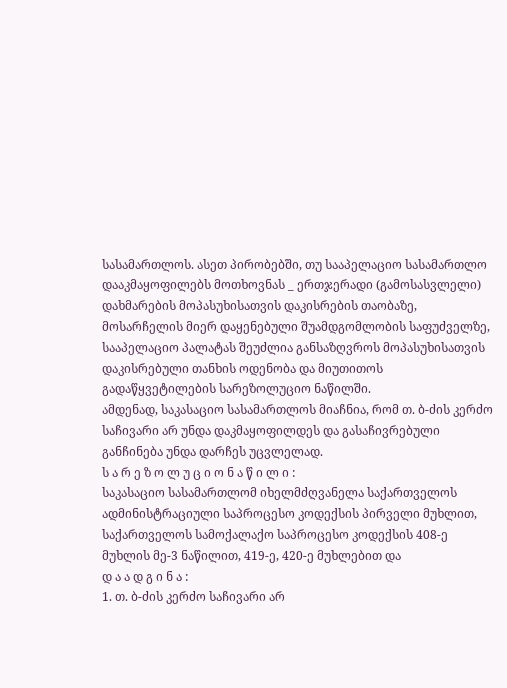სასამართლოს. ასეთ პირობებში, თუ სააპელაციო სასამართლო დააკმაყოფილებს მოთხოვნას _ ერთჯერადი (გამოსასვლელი) დახმარების მოპასუხისათვის დაკისრების თაობაზე, მოსარჩელის მიერ დაყენებული შუამდგომლობის საფუძველზე, სააპელაციო პალატას შეუძლია განსაზღვროს მოპასუხისათვის დაკისრებული თანხის ოდენობა და მიუთითოს გადაწყვეტილების სარეზოლუციო ნაწილში.
ამდენად, საკასაციო სასამართლოს მიაჩნია, რომ თ. ბ-ძის კერძო საჩივარი არ უნდა დაკმაყოფილდეს და გასაჩივრებული განჩინება უნდა დარჩეს უცვლელად.
ს ა რ ე ზ ო ლ უ ც ი ო ნ ა წ ი ლ ი :
საკასაციო სასამართლომ იხელმძღვანელა საქართველოს ადმინისტრაციული საპროცესო კოდექსის პირველი მუხლით, საქართველოს სამოქალაქო საპროცესო კოდექსის 408-ე მუხლის მე-3 ნაწილით, 419-ე, 420-ე მუხლებით და
დ ა ა დ გ ი ნ ა :
1. თ. ბ-ძის კერძო საჩივარი არ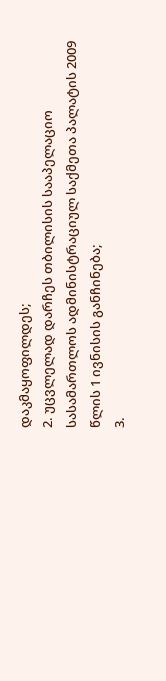დაკმაყოფილდეს;
2. უცვლელად დარჩეს თბილისის სააპელაციო სასამართლოს ადმინისტრაციულ საქმეთა პალატის 2009 წლის 1 ივნისის განჩინება;
3.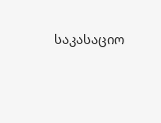საკასაციო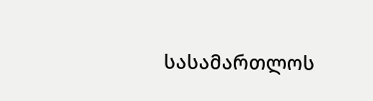სასამართლოს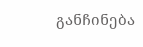განჩინება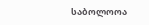საბოლოოა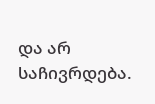და არ საჩივრდება.